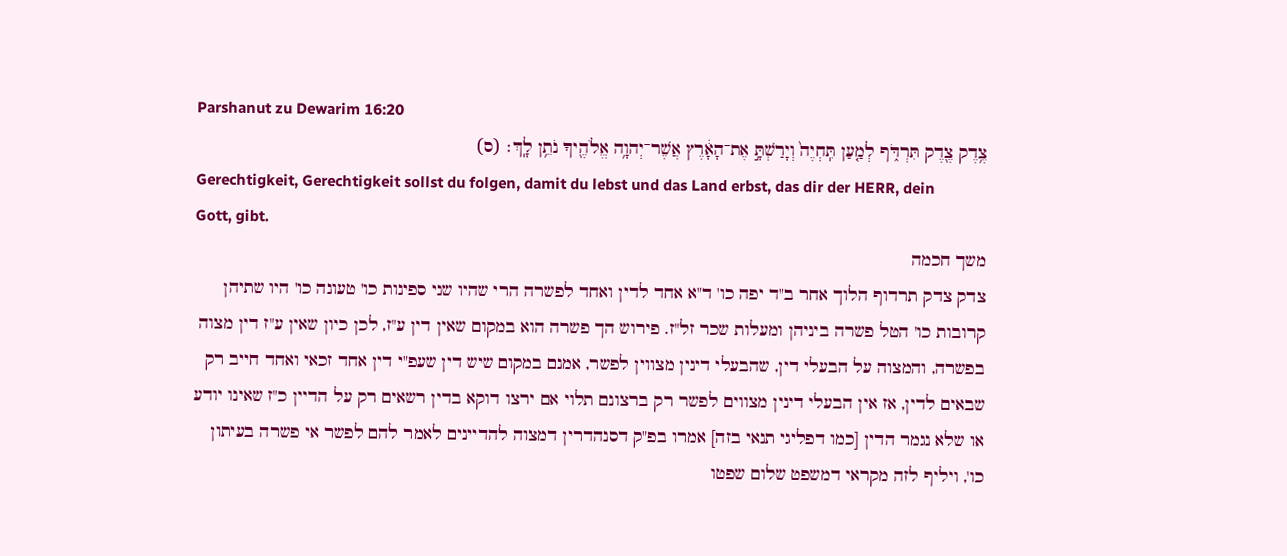Parshanut zu Dewarim 16:20
צֶ֥דֶק צֶ֖דֶק תִּרְדֹּ֑ף לְמַ֤עַן תִּֽחְיֶה֙ וְיָרַשְׁתָּ֣ אֶת־הָאָ֔רֶץ אֲשֶׁר־יְהוָ֥ה אֱלֹהֶ֖יךָ נֹתֵ֥ן לָֽךְ׃ (ס)
Gerechtigkeit, Gerechtigkeit sollst du folgen, damit du lebst und das Land erbst, das dir der HERR, dein Gott, gibt.
משך חכמה
צדק צדק תרדוף הלוך אחר ב"ד יפה כו' ד"א אחד לדין ואחד לפשרה הרי שהיו שני ספינות כו' טעונה כו' היו שתיהן קרובות כו' הטל פשרה ביניהן ומעלות שכר זל"ז. פירוש הך פשרה הוא במקום שאין דין ע"ז, לכן כיון שאין ע"ז דין מצוה בפשרה, והמצוה על הבעלי דין, שהבעלי דינין מצווין לפשר, אמנם במקום שיש דין שעפ"י דין אחד זכאי ואחד חייב רק שבאים לדין, אז אין הבעלי דינין מצווים לפשר רק ברצונם תלוי אם ירצו דוקא בדין רשאים רק על הדיין כ"ז שאינו יודע או שלא נגמר הדין [כמו דפליגי תנאי בזה] אמרו בפ"ק דסנהדרין דמצוה להדיינים לאמר להם לפשר אי פשרה בעיתון כו', ויליף לזה מקראי דמשפט שלום שפטו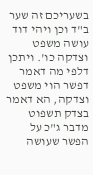בשעריכם זה שער ב"ד וכן ויהי דוד עושה משפט וצדקה כו'. ויתכן דלפי מה דאמר דפשר הוי משפט וצדקה, הא דאמר בצדק תשפוט מדבר ג"כ על הפשר שעושה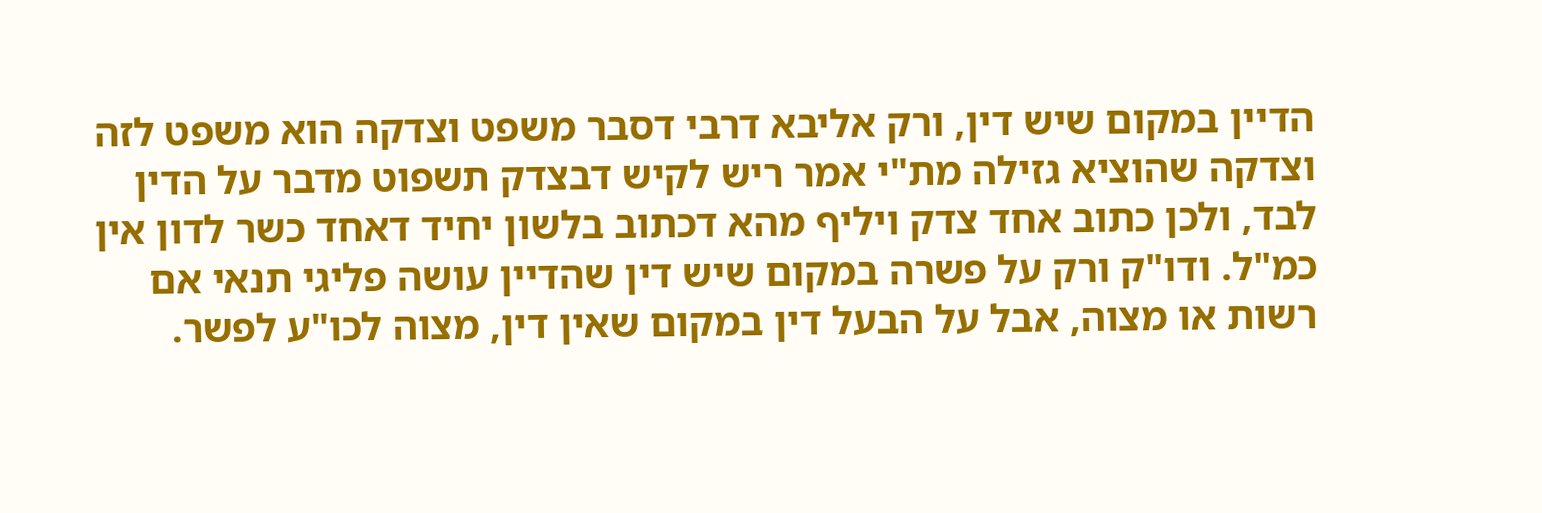הדיין במקום שיש דין, ורק אליבא דרבי דסבר משפט וצדקה הוא משפט לזה וצדקה שהוציא גזילה מת"י אמר ריש לקיש דבצדק תשפוט מדבר על הדין לבד, ולכן כתוב אחד צדק ויליף מהא דכתוב בלשון יחיד דאחד כשר לדון אין כמ"ל. ודו"ק ורק על פשרה במקום שיש דין שהדיין עושה פליגי תנאי אם רשות או מצוה, אבל על הבעל דין במקום שאין דין, מצוה לכו"ע לפשר.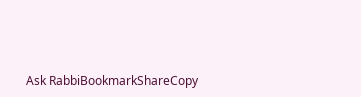Ask RabbiBookmarkShareCopy